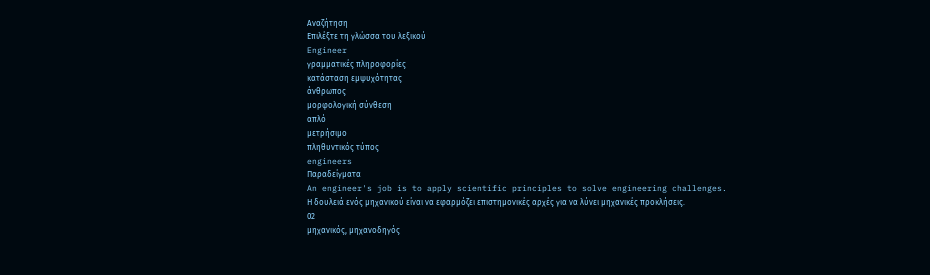Αναζήτηση
Επιλέξτε τη γλώσσα του λεξικού
Engineer
γραμματικές πληροφορίες
κατάσταση εμψυχότητας
άνθρωπος
μορφολογική σύνθεση
απλό
μετρήσιμο
πληθυντικός τύπος
engineers
Παραδείγματα
An engineer's job is to apply scientific principles to solve engineering challenges.
Η δουλειά ενός μηχανικού είναι να εφαρμόζει επιστημονικές αρχές για να λύνει μηχανικές προκλήσεις.
02
μηχανικός, μηχανοδηγός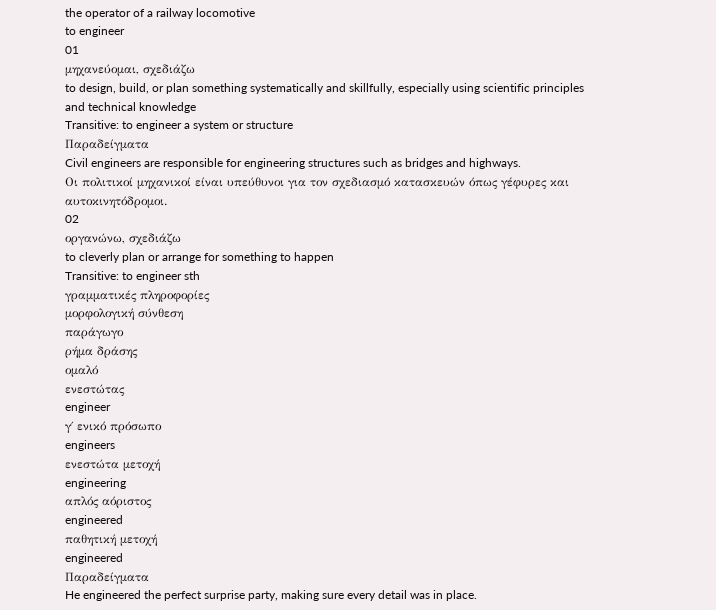the operator of a railway locomotive
to engineer
01
μηχανεύομαι, σχεδιάζω
to design, build, or plan something systematically and skillfully, especially using scientific principles and technical knowledge
Transitive: to engineer a system or structure
Παραδείγματα
Civil engineers are responsible for engineering structures such as bridges and highways.
Οι πολιτικοί μηχανικοί είναι υπεύθυνοι για τον σχεδιασμό κατασκευών όπως γέφυρες και αυτοκινητόδρομοι.
02
οργανώνω, σχεδιάζω
to cleverly plan or arrange for something to happen
Transitive: to engineer sth
γραμματικές πληροφορίες
μορφολογική σύνθεση
παράγωγο
ρήμα δράσης
ομαλό
ενεστώτας
engineer
γ΄ ενικό πρόσωπο
engineers
ενεστώτα μετοχή
engineering
απλός αόριστος
engineered
παθητική μετοχή
engineered
Παραδείγματα
He engineered the perfect surprise party, making sure every detail was in place.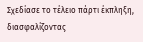Σχεδίασε το τέλειο πάρτι έκπληξη, διασφαλίζοντας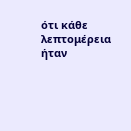ότι κάθε λεπτομέρεια ήταν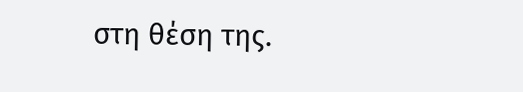στη θέση της.